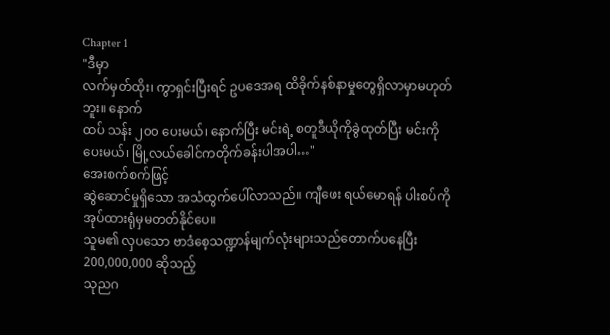Chapter 1
"ဒီမှာ
လက်မှတ်ထိုး၊ ကွာရှင်းပြီးရင် ဥပဒေအရ ထိခိုက်နစ်နာမှုတွေရှိလာမှာမဟုတ်ဘူး။ နောက်
ထပ် သန်း ၂၀၀ ပေးမယ်၊ နောက်ပြီး မင်းရဲ့ စတူဒီယိုကိုခွဲထုတ်ပြီး မင်းကိုပေးမယ်၊ မြို့လယ်ခေါင်ကတိုက်ခန်းပါအပါ…"
အေးစက်စက်ဖြင့်
ဆွဲဆောင်မှုရှိသော အသံထွက်ပေါ်လာသည်။ ကျီဖေး ရယ်မောရန် ပါးစပ်ကို အုပ်ထားရုံမှမတတ်နိုင်ပေ။
သူမ၏ လှပသော ဗာဒံစေ့သဏ္ဍာန်မျက်လုံးများသည်တောက်ပနေပြီး 200,000,000 ဆိုသည့်
သုညဂ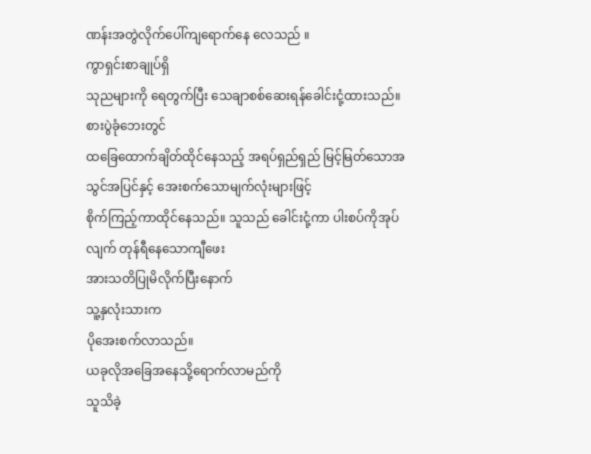ဏန်းအတွဲလိုက်ပေါ်ကျရောက်နေ လေသည် ။
ကွာရှင်းစာချုပ်ရှိ
သုညများကို ရေတွက်ပြီး သေချာစစ်ဆေးရန်ခေါင်းငုံ့ထားသည်။
စားပွဲခုံဘေးတွင်
ထခြေထောက်ချိတ်ထိုင်နေသည့် အရပ်ရှည်ရှည် မြင့်မြတ်သောအသွင်အပြင်နှင့် အေးစက်သောမျက်လုံးများဖြင့်
စိုက်ကြည့်ကာထိုင်နေသည်။ သူသည် ခေါင်းငုံ့ကာ ပါးစပ်ကိုအုပ်လျက် တုန်ရီနေသောကျီဖေး
အားသတိပြုမိလိုက်ပြီးနောက်
သူ့နှလုံးသားက
ပိုအေးစက်လာသည်။
ယခုလိုအခြေအနေသို့ရောက်လာမည်ကို
သူသိခဲ့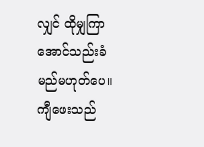လျှင် ထိုမျှကြာအောင်သည်းခံမည်မဟုတ်ပေ။
ကျီဖေးသည်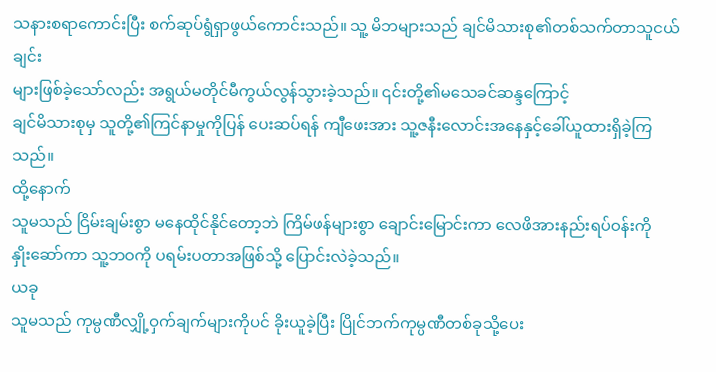သနားစရာကောင်းပြီး စက်ဆုပ်ရွံရှာဖွယ်ကောင်းသည်။ သူ့ မိဘများသည် ချင်မိသားစု၏တစ်သက်တာသူငယ်ချင်း
များဖြစ်ခဲ့သော်လည်း အရွယ်မတိုင်မီကွယ်လွန်သွားခဲ့သည်။ ၎င်းတို့၏မသေခင်ဆန္ဒကြောင့်
ချင်မိသားစုမှ သူတို့၏ကြင်နာမှုကိုပြန် ပေးဆပ်ရန် ကျီဖေးအား သူ့ဇနီးလောင်းအနေနှင့်ခေါ်ယူထားရှိခဲ့ကြသည်။
ထို့နောက်
သူမသည် ငြိမ်းချမ်းစွာ မနေထိုင်နိုင်တော့ဘဲ ကြိမ်ဖန်များစွာ ချောင်းမြောင်းကာ လေဖိအားနည်းရပ်ဝန်းကို
နှိုးဆော်ကာ သူ့ဘဝကို ပရမ်းပတာအဖြစ်သို့ ပြောင်းလဲခဲ့သည်။
ယခု
သူမသည် ကုမ္ပဏီလျှို့ဝှက်ချက်များကိုပင် ခိုးယူခဲ့ပြီး ပြိုင်ဘက်ကုမ္ပဏီတစ်ခုသို့ပေး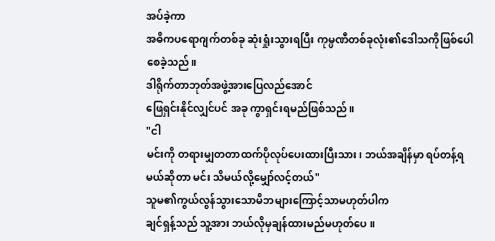အပ်ခဲ့ကာ
အဓိကပရောဂျက်တစ်ခု ဆုံးရှုံးသွားရပြီး ကုမ္ပဏီတစ်ခုလုံး၏ဒေါသကိုဖြစ်ပေါစေခဲ့သည်။
ဒါရိုက်တာဘုတ်အဖွဲ့အားပြေလည်အောင်
ဖြေရှင်းနိုင်လျှင်ပင် အခု ကွာရှင်းရမည်ဖြစ်သည်။
"ငါ
မင်းကို တရားမျှတတာထက်ပိုလုပ်ပေးထားပြီးသား၊ ဘယ်အချိန်မှာ ရပ်တန့်ရမယ်ဆိုတာ မင်း သိမယ်လို့မျှော်လင့်တယ်"
သူမ၏ကွယ်လွန်သွားသောမိဘများကြောင့်သာမဟုတ်ပါက
ချင်ရှန့်သည် သူ့အား ဘယ်လိုမှချန်ထားမည်မဟုတ်ပေ။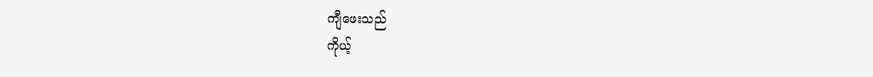ကျီဖေးသည်
ကိုယ့်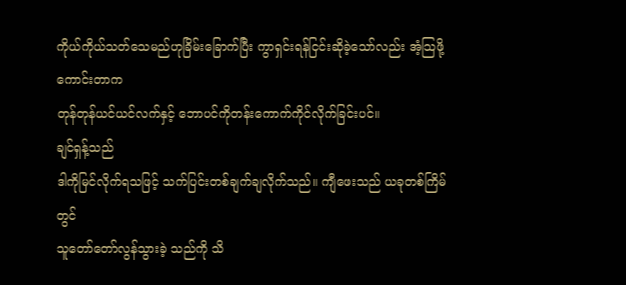ကိုယ်ကိုယ်သတ်သေမည်ဟုခြိမ်းခြောက်ပြီး ကွာရှင်းရန်ငြင်းဆိုခဲ့သော်လည်း အံ့သြဖို့ကောင်းတာက
တုန်တုန်ယင်ယင်လက်နှင့် ဘောပင်ကိုတန်းကောက်ကိုင်လိုက်ခြင်းပင်။
ချင်ရှန့်သည်
ဒါကိုမြင်လိုက်ရသဖြင့် သက်ပြင်းတစ်ချက်ချလိုက်သည်။ ကျီဖေးသည် ယခုတစ်ကြိမ်တွင်
သူတော်တော်လွန်သွားခဲ့ သည်ကို သိ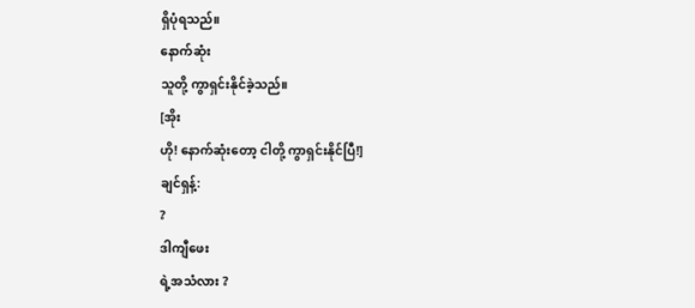ရှိပုံရသည်။
နောက်ဆုံး
သူတို့ ကွာရှင်းနိုင်ခဲ့သည်။
[အိုး
ဟို! နောက်ဆုံးတော့ ငါတို့ ကွာရှင်းနိုင်ပြီ!]
ချင်ရှန့်:
?
ဒါကျီဖေး
ရဲ့အသံလား ?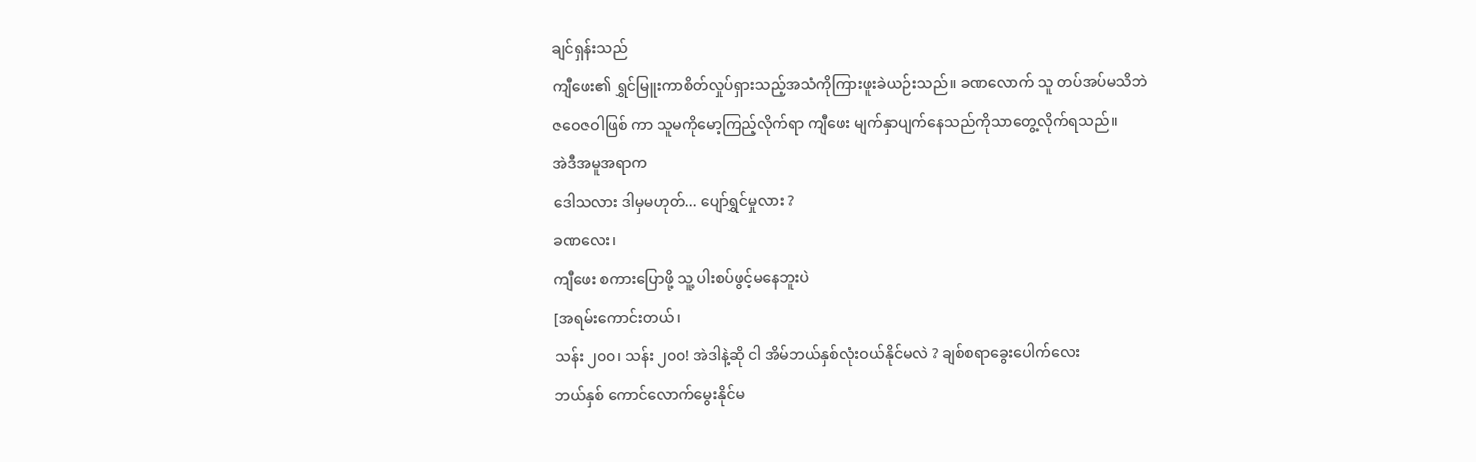ချင်ရှန်းသည်
ကျီဖေး၏ ရွှင်မြူးကာစိတ်လှုပ်ရှားသည့်အသံကိုကြားဖူးခဲယဉ်းသည်။ ခဏလောက် သူ တပ်အပ်မသိဘဲ
ဇဝေဇဝါဖြစ် ကာ သူမကိုမော့ကြည့်လိုက်ရာ ကျီဖေး မျက်နှာပျက်နေသည်ကိုသာတွေ့လိုက်ရသည်။
အဲဒီအမူအရာက
ဒေါသလား ဒါမှမဟုတ်... ပျော်ရွှင်မှုလား ?
ခဏလေး၊
ကျီဖေး စကားပြောဖို့ သူ့ ပါးစပ်ဖွင့်မနေဘူးပဲ
[အရမ်းကောင်းတယ်၊
သန်း ၂၀၀၊ သန်း ၂၀၀! အဲဒါနဲ့ဆို ငါ အိမ်ဘယ်နှစ်လုံးဝယ်နိုင်မလဲ ? ချစ်စရာခွေးပေါက်လေး
ဘယ်နှစ် ကောင်လောက်မွေးနိုင်မ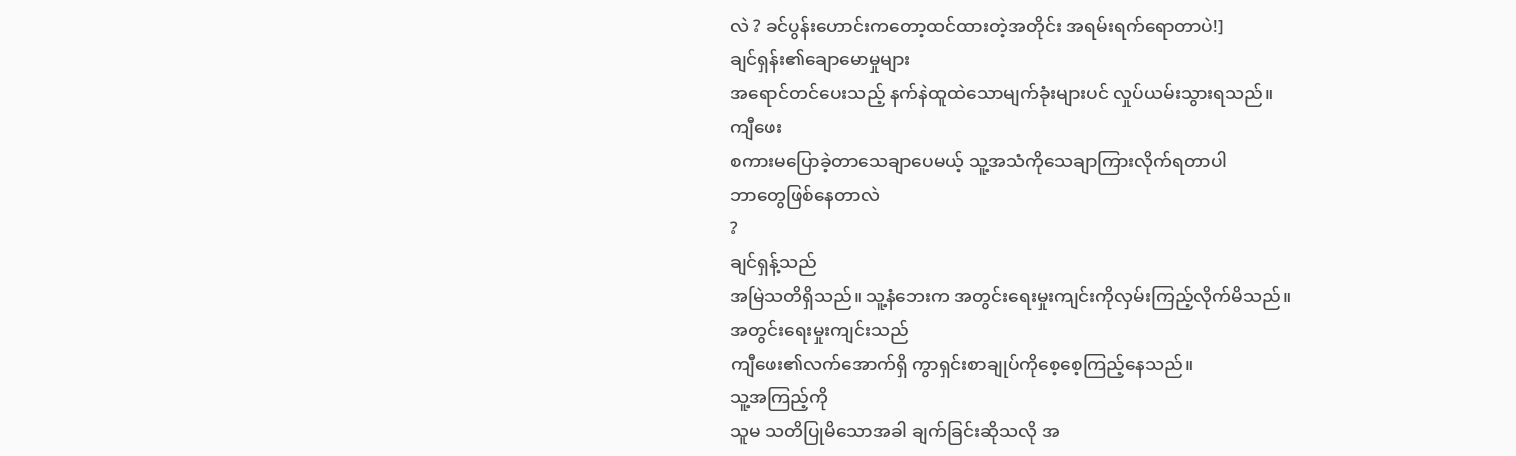လဲ ? ခင်ပွန်းဟောင်းကတော့ထင်ထားတဲ့အတိုင်း အရမ်းရက်ရောတာပဲ!]
ချင်ရှန်း၏ချောမောမှုများ
အရောင်တင်ပေးသည့် နက်နဲထူထဲသောမျက်ခုံးများပင် လှုပ်ယမ်းသွားရသည်။
ကျီဖေး
စကားမပြောခဲ့တာသေချာပေမယ့် သူ့အသံကိုသေချာကြားလိုက်ရတာပါ
ဘာတွေဖြစ်နေတာလဲ
?
ချင်ရှန့်သည်
အမြဲသတိရှိသည်။ သူ့နံဘေးက အတွင်းရေးမှုးကျင်းကိုလှမ်းကြည့်လိုက်မိသည်။
အတွင်းရေးမှုးကျင်းသည်
ကျီဖေး၏လက်အောက်ရှိ ကွာရှင်းစာချုပ်ကိုစေ့စေ့ကြည့်နေသည်။
သူ့အကြည့်ကို
သူမ သတိပြုမိသောအခါ ချက်ခြင်းဆိုသလို အ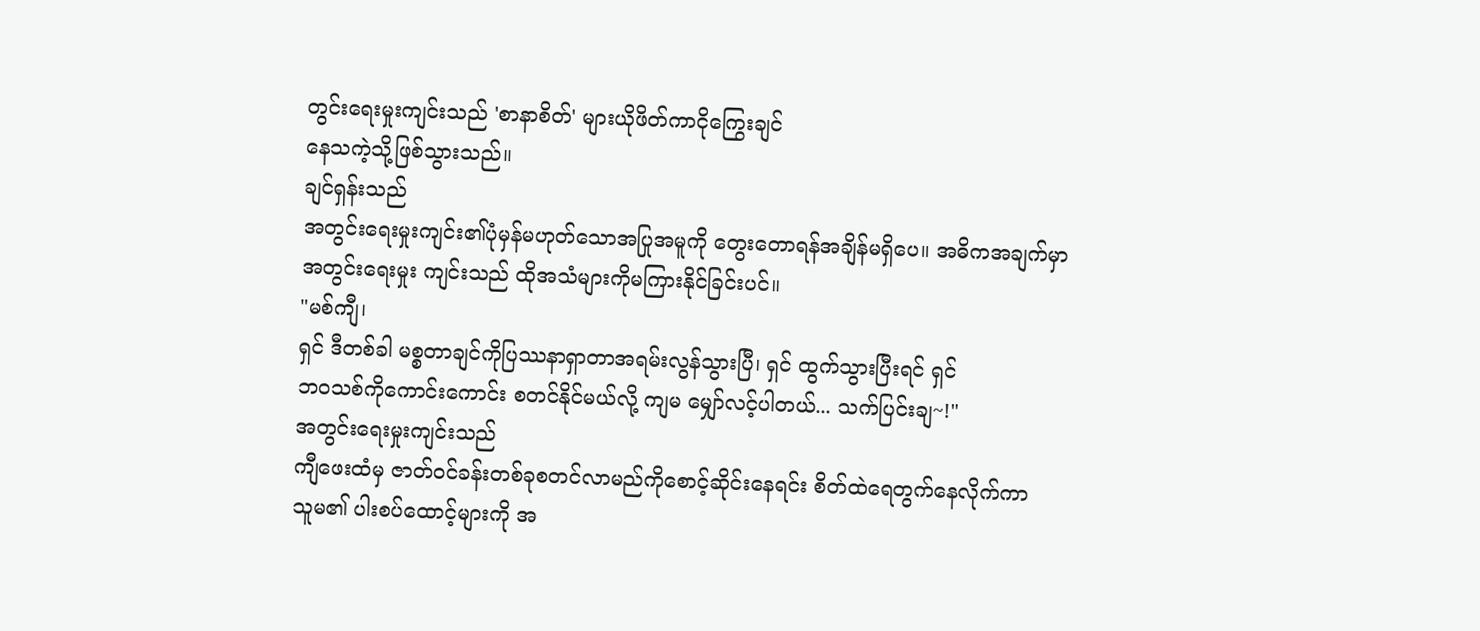တွင်းရေးမှုးကျင်းသည် 'စာနာစိတ်' များယိုဖိတ်ကာငိုကြွေးချင်
နေသကဲ့သို့ဖြစ်သွားသည်။
ချင်ရှန်းသည်
အတွင်းရေးမှုးကျင်း၏ပုံမှန်မဟုတ်သောအပြုအမူကို တွေးတောရန်အချိန်မရှိပေ။ အဓိကအချက်မှာ
အတွင်းရေးမှုး ကျင်းသည် ထိုအသံများကိုမကြားနိုင်ခြင်းပင်။
"မစ်ကျီ၊
ရှင် ဒီတစ်ခါ မစ္စတာချင်ကိုပြဿနာရှာတာအရမ်းလွန်သွားပြီ၊ ရှင် ထွက်သွားပြီးရင် ရှင်
ဘဝသစ်ကိုကောင်းကောင်း စတင်နိုင်မယ်လို့ ကျမ မျှော်လင့်ပါတယ်... သက်ပြင်းချ~!"
အတွင်းရေးမှုးကျင်းသည်
ကျီဖေးထံမှ ဇာတ်ဝင်ခန်းတစ်ခုစတင်လာမည်ကိုစောင့်ဆိုင်းနေရင်း စိတ်ထဲရေတွက်နေလိုက်ကာ
သူမ၏ ပါးစပ်ထောင့်များကို အ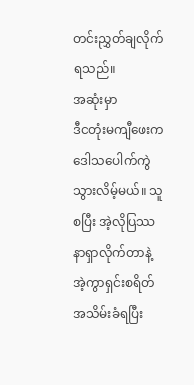တင်းညွှတ်ချလိုက်ရသည်။
အဆုံးမှာ
ဒီငတုံးမကျီဖေးက ဒေါသပေါက်ကွဲသွားလိမ့်မယ်။ သူစပြီး အဲ့လိုပြဿနာရှာလိုက်တာနဲ့ အဲ့ကွာရှင်းစရိတ်အသိမ်းခံရပြီး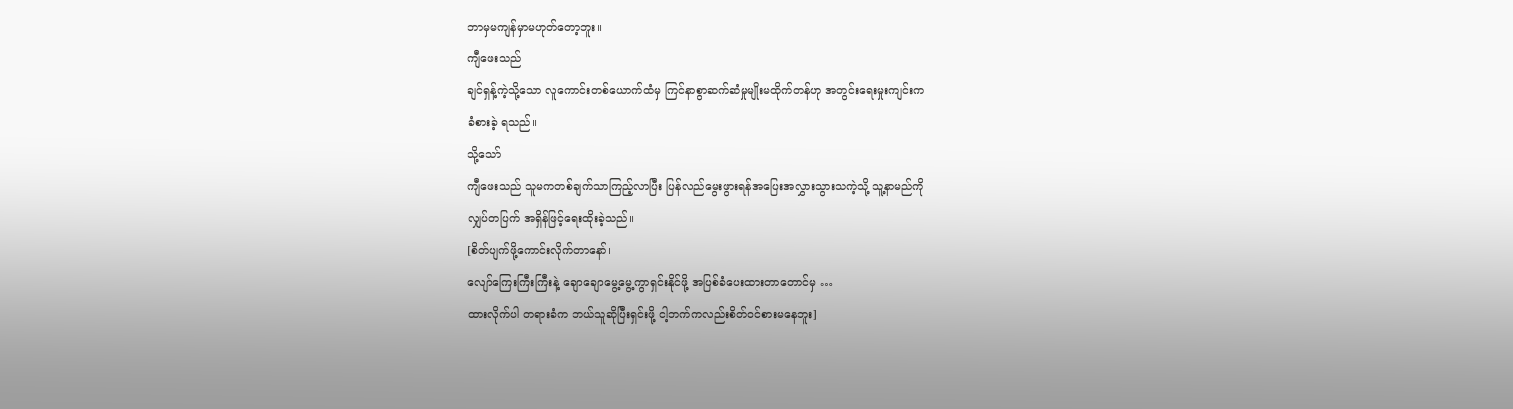ဘာမှမကျန်မှာမဟုတ်တော့ဘူး။
ကျီဖေးသည်
ချင်ရှန့်ကဲ့သို့သော လူကောင်းတစ်ယောက်ထံမှ ကြင်နာစွာဆက်ဆံမှုမျိုးမထိုက်တန်ဟု အတွင်းရေးမှုးကျင်းက
ခံစားခဲ့ ရသည်။
သို့သော်
ကျီဖေးသည် သူမကတစ်ချက်သာကြည့်လာပြီး ပြန်လည်မွေးဖွားရန်အပြေးအလွှားသွားသကဲ့သို့ သူ့နာမည်ကို
လျှပ်တပြက် အရှိန်ဖြင့်ရေးထိုးခဲ့သည်။
[စိတ်ပျက်ဖို့ကောင်းလိုက်တာနော်၊
လျော်ကြေးကြီးကြီးနဲ့ ချောချောမွေ့မွေ့ကွာရှင်းနိုင်ဖို့ အပြစ်ခံပေးထားတာတောင်မှ …
ထားလိုက်ပါ တရားခံက ဘယ်သူဆိုပြီးရှင်းဖို့ ငါ့ဘက်ကလည်းစိတ်၀င်စားမနေဘူး]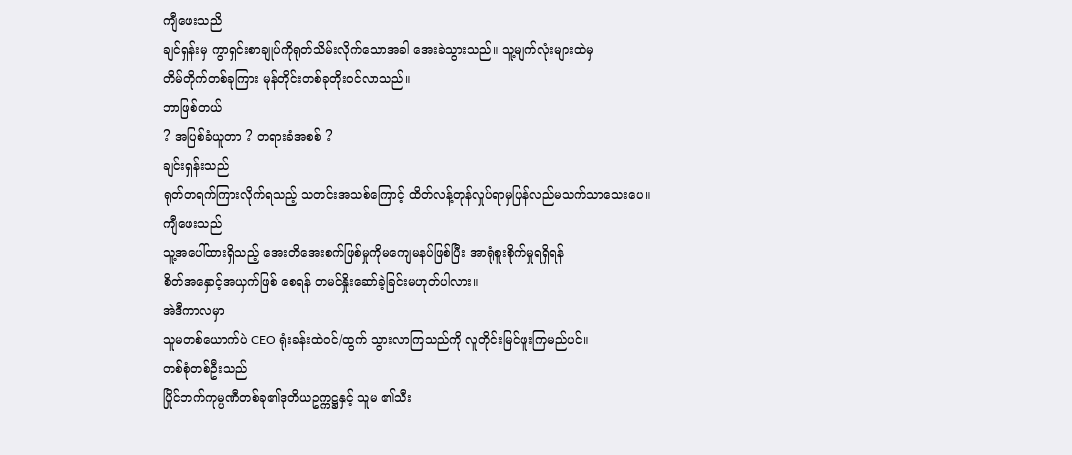ကျီဖေးသညိ
ချင်ရှန်းမှ ကွာရှင်းစာချုပ်ကိုရုတ်သိမ်းလိုက်သောအခါ အေးခဲသွားသည်။ သူ့မျက်လုံးများထဲမှ
တိမ်တိုက်တစ်ခုကြား မုန်တိုင်းတစ်ခုတိုးဝင်လာသည်။
ဘာဖြစ်တယ်
? အပြစ်ခံယူတာ ? တရားခံအစစ် ?
ချင်းရှန်းသည်
ရုတ်တရက်ကြားလိုက်ရသည့် သတင်းအသစ်ကြောင့် ထိတ်လန့်တုန်လှုပ်ရာမှပြန်လည်မသက်သာသေးပေ။
ကျီဖေးသည်
သူ့အပေါ်ထားရှိသည့် အေးတိအေးစက်ဖြစ်မှုကိုမကျေမနပ်ဖြစ်ပြီး အာရုံစူးစိုက်မှုရရှိရန်
စိတ်အနှောင့်အယှက်ဖြစ် စေရန် တမင်နှိုးဆော်ခဲ့ခြင်းမဟုတ်ပါလား။
အဲဒီကာလမှာ
သူမတစ်ယောက်ပဲ CEO ရုံးခန်းထဲဝင်/ထွက် သွားလာကြသည်ကို လူတိုင်းမြင်ဖူးကြမည်ပင်။
တစ်စုံတစ်ဦးသည်
ပြိုင်ဘက်ကုမ္ပဏီတစ်ခု၏ဒုတိယဥက္ကဋ္ဌနှင့် သူမ ၏သီး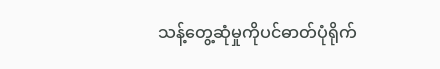သန့်တွေ့ဆုံမှုကိုပင်ဓာတ်ပုံရိုက်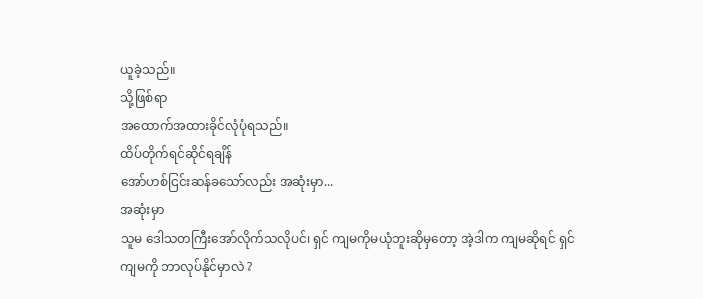ယူခဲ့သည်။
သို့ဖြစ်ရာ
အထောက်အထားခိုင်လုံပုံရသည်။
ထိပ်တိုက်ရင်ဆိုင်ရချိန်
အော်ဟစ်ငြင်းဆန်ခသော်လည်း အဆုံးမှာ...
အဆုံးမှာ
သူမ ဒေါသတကြီးအော်လိုက်သလိုပင်၊ ရှင် ကျမကိုမယုံဘူးဆိုမှတော့ အဲ့ဒါက ကျမဆိုရင် ရှင်
ကျမကို ဘာလုပ်နိုင်မှာလဲ ?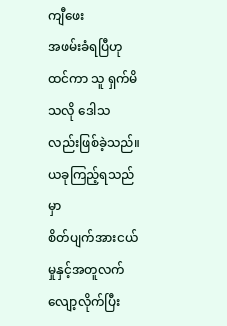ကျီဖေး
အဖမ်းခံရပြီဟုထင်ကာ သူ ရှက်မိသလို ဒေါသလည်းဖြစ်ခဲ့သည်။
ယခုကြည့်ရသည်မှာ
စိတ်ပျက်အားငယ်မှုနှင့်အတူလက်လျော့လိုက်ပြီး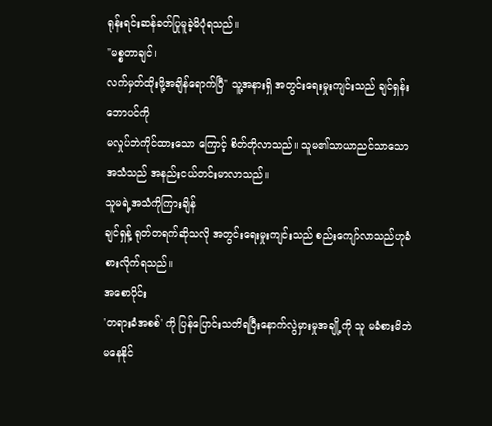ရုန်းရင်းဆန်ခတ်ပြုမူခဲ့မိပုံရသည်။
"မစ္စတာချင်၊
လက်မှတ်ထိုးဖို့အချိန်ရောက်ပြီ" သူ့အနားရှိ အတွင်းရေးမှုးကျင်းသည် ချင်ရှန်း ဘောပင်ကို
မလှုပ်ဘဲကိုင်ထားသော ကြောင့် စိတ်တိုလာသည်။ သူမ၏သာယာညင်သာသောအသံသည် အနည်းငယ်တင်းမာလာသည်။
သူမရဲ့အသံကိုကြားချိန်
ချင်ရှန့် ရုတ်တရက်ဆိုသလို အတွင်းရေးမှုးကျင်းသည် စည်းကျော်လာသည်ဟုခံစားလိုက်ရသည်။
အစောပိုင်း
'တရားခံအစစ်' ကို ပြန်ပြောင်းသတိရပြီးနောက်လွဲမှားမှုအချို့ကို သူ မခံစားမိဘဲမနေနိုင်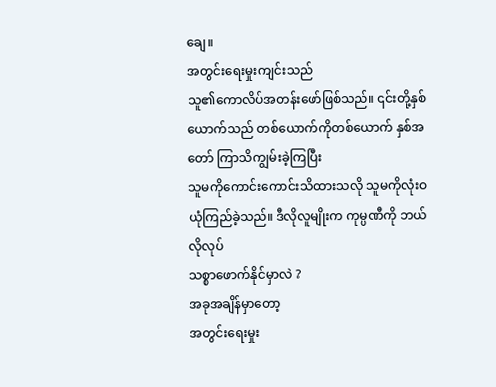ချေ။
အတွင်းရေးမှုးကျင်းသည်
သူ၏ကောလိပ်အတန်းဖော်ဖြစ်သည်။ ၎င်းတို့နှစ်ယောက်သည် တစ်ယောက်ကိုတစ်ယောက် နှစ်အတော် ကြာသိကျွမ်းခဲ့ကြပြီး
သူမကိုကောင်းကောင်းသိထားသလို သူမကိုလုံးဝယုံကြည်ခဲ့သည်။ ဒီလိုလူမျိုးက ကုမ္ပဏီကို ဘယ်လိုလုပ်
သစ္စာဖောက်နိုင်မှာလဲ ?
အခုအချိန်မှာတော့
အတွင်းရေးမှုး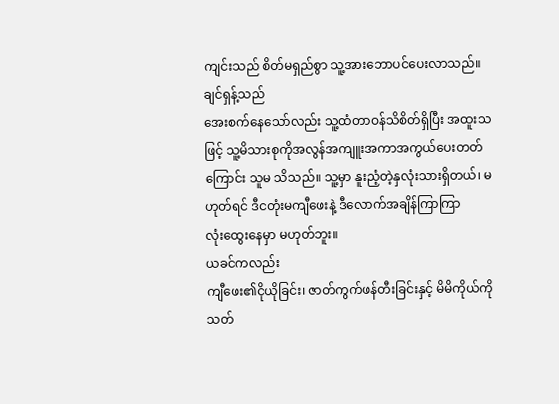ကျင်းသည် စိတ်မရှည်စွာ သူ့အားဘောပင်ပေးလာသည်။
ချင်ရှန့်သည်
အေးစက်နေသော်လည်း သူ့ထံတာဝန်သိစိတ်ရှိပြီး အထူးသဖြင့် သူ့မိသားစုကိုအလွန်အကျူးအကာအကွယ်ပေးတတ်
ကြောင်း သူမ သိသည်။ သူ့မှာ နူးညံ့တဲ့နှလုံးသားရှိတယ်၊ မဟုတ်ရင် ဒီငတုံးမကျီဖေးနဲ့ ဒီလောက်အချိန်ကြာကြာ
လုံးထွေးနေမှာ မဟုတ်ဘူး။
ယခင်ကလည်း
ကျီဖေး၏ငိုယိုခြင်း၊ ဇာတ်ကွက်ဖန်တီးခြင်းနှင့် မိမိကိုယ်ကိုသတ်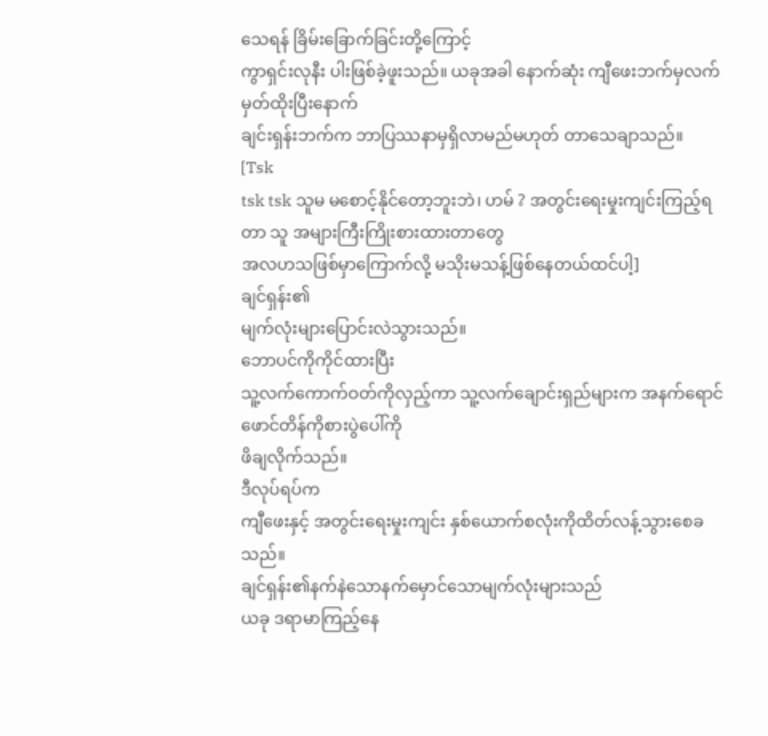သေရန် ခြိမ်းခြောက်ခြင်းတို့ကြောင့်
ကွာရှင်းလုနီး ပါးဖြစ်ခဲ့ဖူးသည်။ ယခုအခါ နောက်ဆုံး ကျီဖေးဘက်မှလက်မှတ်ထိုးပြီးနောက်
ချင်းရှန်းဘက်က ဘာပြဿနာမှရှိလာမည်မဟုတ် တာသေချာသည်။
[Tsk
tsk tsk သူမ မစောင့်နိုင်တော့ဘူးဘဲ၊ ဟမ် ? အတွင်းရေးမှုးကျင်းကြည့်ရတာ သူ အများကြီးကြိုးစားထားတာတွေ
အလဟသဖြစ်မှာကြောက်လို့ မသိုးမသန့်ဖြစ်နေတယ်ထင်ပါ့]
ချင်ရှန်း၏
မျက်လုံးများပြောင်းလဲသွားသည်။
ဘောပင်ကိုကိုင်ထားပြီး
သူ့လက်ကောက်ဝတ်ကိုလှည့်ကာ သူ့လက်ချောင်းရှည်များက အနက်ရောင်ဖောင်တိန်ကိုစားပွဲပေါ်ကို
ဖိချလိုက်သည်။
ဒီလုပ်ရပ်က
ကျီဖေးနှင့် အတွင်းရေးမှုးကျင်း နှစ်ယောက်စလုံးကိုထိတ်လန့်သွားစေခသည်။
ချင်ရှန်း၏နက်နဲသောနက်မှောင်သောမျက်လုံးများသည်
ယခု ဒရာမာကြည့်နေ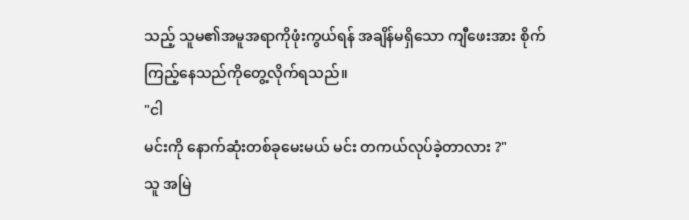သည့် သူမ၏အမူအရာကိုဖုံးကွယ်ရန် အချိန်မရှိသော ကျီဖေးအား စိုက်ကြည့်နေသည်ကိုတွေ့လိုက်ရသည်။
"ငါ
မင်းကို နောက်ဆုံးတစ်ခုမေးမယ် မင်း တကယ်လုပ်ခဲ့တာလား ?"
သူ အမြဲ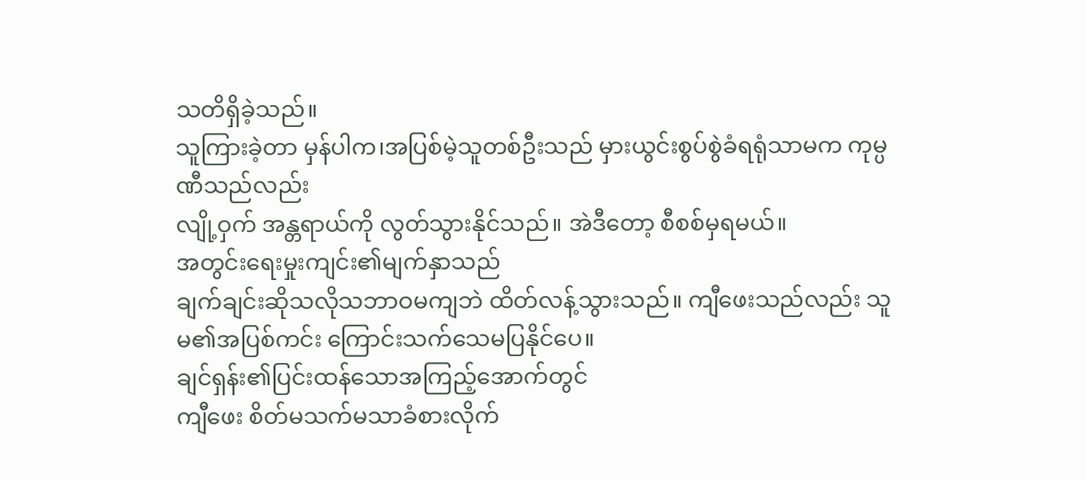သတိရှိခဲ့သည်။
သူကြားခဲ့တာ မှန်ပါက၊အပြစ်မဲ့သူတစ်ဦးသည် မှားယွင်းစွပ်စွဲခံရရုံသာမက ကုမ္ပဏီသည်လည်း
လျို့ဝှက် အန္တရာယ်ကို လွတ်သွားနိုင်သည်။ အဲဒီတော့ စီစစ်မှရမယ်။
အတွင်းရေးမှုးကျင်း၏မျက်နှာသည်
ချက်ချင်းဆိုသလိုသဘာဝမကျဘဲ ထိတ်လန့်သွားသည်။ ကျီဖေးသည်လည်း သူမ၏အပြစ်ကင်း ကြောင်းသက်သေမပြနိုင်ပေ။
ချင်ရှန်း၏ပြင်းထန်သောအကြည့်အောက်တွင်
ကျီဖေး စိတ်မသက်မသာခံစားလိုက်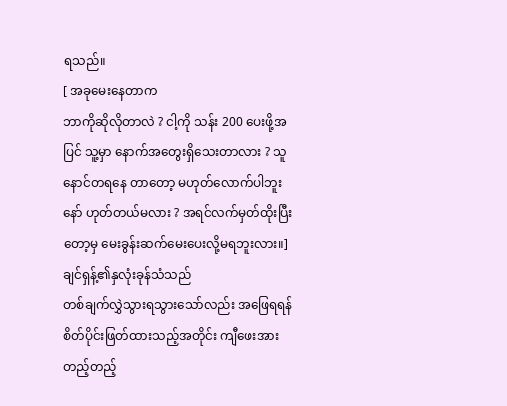ရသည်။
[ အခုမေးနေတာက
ဘာကိုဆိုလိုတာလဲ ? ငါ့ကို သန်း 200 ပေးဖို့အပြင် သူ့မှာ နောက်အတွေးရှိသေးတာလား ? သူ
နောင်တရနေ တာတော့ မဟုတ်လောက်ပါဘူးနော် ဟုတ်တယ်မလား ? အရင်လက်မှတ်ထိုးပြီးတော့မှ မေးခွန်းဆက်မေးပေးလို့မရဘူးလား။]
ချင်ရှန့်၏နှလုံးခုန်သံသည်
တစ်ချက်လွှဲသွားရသွားသော်လည်း အဖြေရရန်စိတ်ပိုင်းဖြတ်ထားသည့်အတိုင်း ကျီဖေးအား တည့်တည့်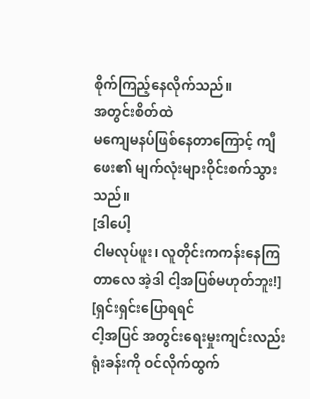စိုက်ကြည့်နေလိုက်သည်။
အတွင်းစိတ်ထဲ
မကျေမနပ်ဖြစ်နေတာကြောင့် ကျီဖေး၏ မျက်လုံးများဝိုင်းစက်သွားသည်။
[ဒါပေါ့
ငါမလုပ်ဖူး၊ လူတိုင်းကကန်းနေကြတာလေ အဲ့ဒါ ငါ့အပြစ်မဟုတ်ဘူး!]
[ရှင်းရှင်းပြောရရင်
ငါ့အပြင် အတွင်းရေးမှုးကျင်းလည်း ရုံးခန်းကို ဝင်လိုက်ထွက်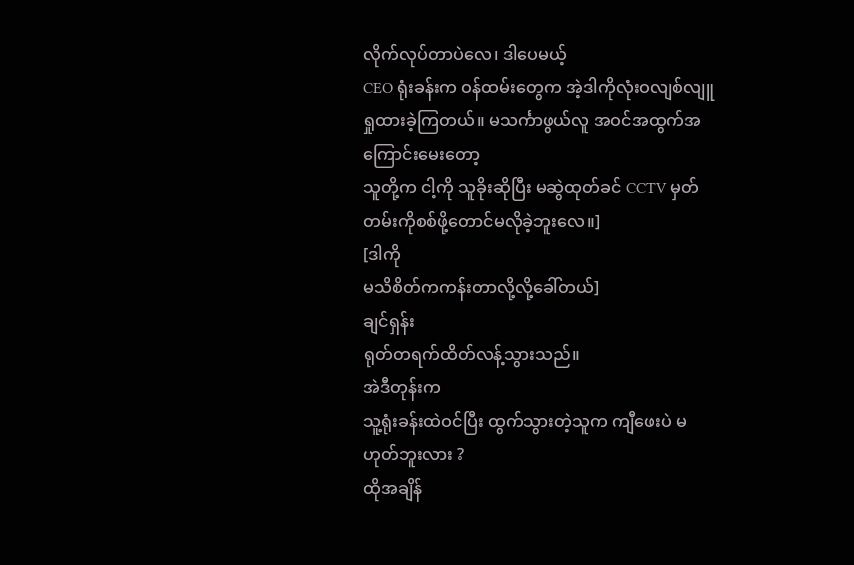လိုက်လုပ်တာပဲလေ၊ ဒါပေမယ့်
CEO ရုံးခန်းက ဝန်ထမ်းတွေက အဲ့ဒါကိုလုံးဝလျစ်လျူရှုထားခဲ့ကြတယ်။ မသင်္ကာဖွယ်လူ အဝင်အထွက်အကြောင်းမေးတော့
သူတို့က ငါ့ကို သူခိုးဆိုပြီး မဆွဲထုတ်ခင် CCTV မှတ်တမ်းကိုစစ်ဖို့တောင်မလိုခဲ့ဘူးလေ။]
[ဒါကို
မသိစိတ်ကကန်းတာလို့လို့ခေါ်တယ်]
ချင်ရှန်း
ရုတ်တရက်ထိတ်လန့်သွားသည်။
အဲဒီတုန်းက
သူ့ရုံးခန်းထဲဝင်ပြီး ထွက်သွားတဲ့သူက ကျီဖေးပဲ မဟုတ်ဘူးလား ?
ထိုအချိန်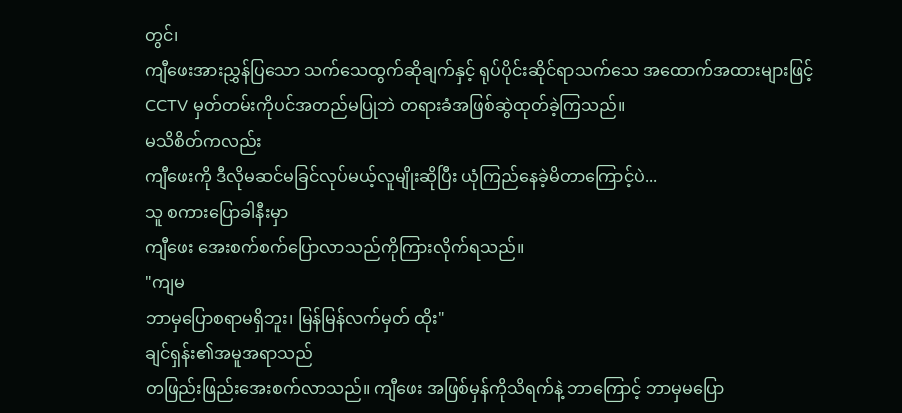တွင်၊
ကျီဖေးအားညွှန်ပြသော သက်သေထွက်ဆိုချက်နှင့် ရုပ်ပိုင်းဆိုင်ရာသက်သေ အထောက်အထားများဖြင့်
CCTV မှတ်တမ်းကိုပင်အတည်မပြုဘဲ တရားခံအဖြစ်ဆွဲထုတ်ခဲ့ကြသည်။
မသိစိတ်ကလည်း
ကျီဖေးကို ဒီလိုမဆင်မခြင်လုပ်မယ့်လူမျိုးဆိုပြီး ယုံကြည်နေခဲ့မိတာကြောင့်ပဲ...
သူ စကားပြောခါနီးမှာ
ကျီဖေး အေးစက်စက်ပြောလာသည်ကိုကြားလိုက်ရသည်။
"ကျမ
ဘာမှပြောစရာမရှိဘူး၊ မြန်မြန်လက်မှတ် ထိုး"
ချင်ရှန်း၏အမူအရာသည်
တဖြည်းဖြည်းအေးစက်လာသည်။ ကျီဖေး အဖြစ်မှန်ကိုသိရက်နဲ့ ဘာကြောင့် ဘာမှမပြော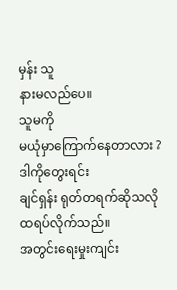မှန်း သူ
နားမလည်ပေ။
သူမကို
မယုံမှာကြောက်နေတာလား ?
ဒါကိုတွေးရင်း
ချင်ရှန်း ရုတ်တရက်ဆိုသလိုထရပ်လိုက်သည်။
အတွင်းရေးမှုးကျင်း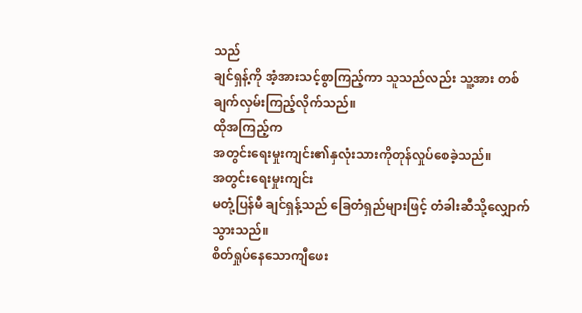သည်
ချင်ရှန့်ကို အံ့အားသင့်စွာကြည့်ကာ သူသည်လည်း သူ့အား တစ်ချက်လှမ်းကြည့်လိုက်သည်။
ထိုအကြည့်က
အတွင်းရေးမှုးကျင်း၏နှလုံးသားကိုတုန်လှုပ်စေခဲ့သည်။
အတွင်းရေးမှုးကျင်း
မတုံ့ပြန်မီ ချင်ရှန့်သည် ခြေတံရှည်များဖြင့် တံခါးဆီသို့လျှောက်သွားသည်။
စိတ်ရှုပ်နေသောကျီဖေး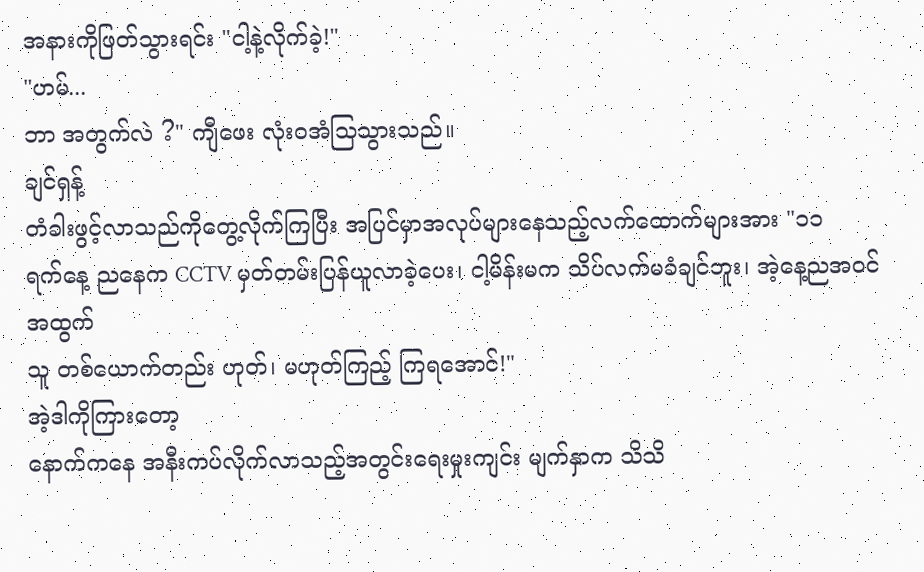အနားကိုဖြတ်သွားရင်း "ငါ့နဲ့လိုက်ခဲ့!"
"ဟမ်...
ဘာ အတွက်လဲ ?" ကျီဖေး လုံးဝအံသြသွားသည်။
ချင်ရှန့်
တံခါးဖွင့်လာသည်ကိုတွေ့လိုက်ကြပြီး အပြင်မှာအလုပ်များနေသည့်လက်ထောက်များအား "၁၁
ရက်နေ့ ညနေက CCTV မှတ်တမ်းပြန်ယူလာခဲ့ပေး၊ ငါ့မိန်းမက သိပ်လက်မခံချင်ဘူး၊ အဲ့နေ့ညအဝင်အထွက်
သူ တစ်ယောက်တည်း ဟုတ်၊ မဟုတ်ကြည့် ကြရအောင်!"
အဲ့ဒါကိုကြားတော့
နောက်ကနေ အနီးကပ်လိုက်လာသည့်အတွင်းရေးမှုးကျင်း မျက်နှာက သိသိ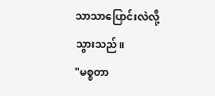သာသာပြောင်းလဲလို့သွားသည်။
"မစ္စတာ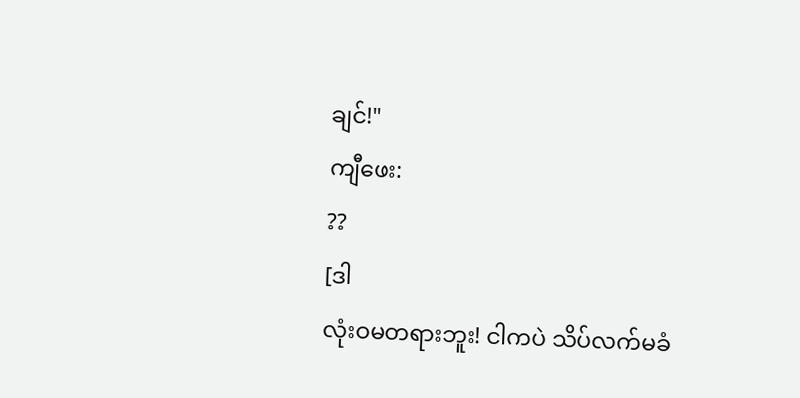ချင်!"
ကျီဖေး:
??
[ဒါ
လုံးဝမတရားဘူး! ငါကပဲ သိပ်လက်မခံ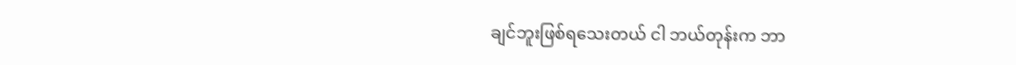ချင်ဘူးဖြစ်ရသေးတယ် ငါ ဘယ်တုန်းက ဘာ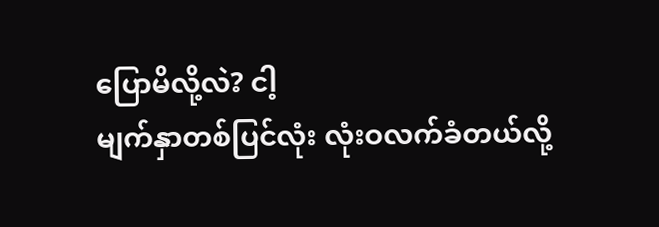ပြောမိလို့လဲ? ငါ့
မျက်နှာတစ်ပြင်လုံး လုံးဝလက်ခံတယ်လို့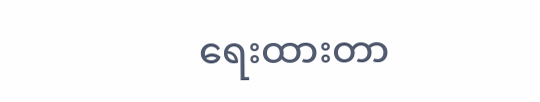ရေးထားတာ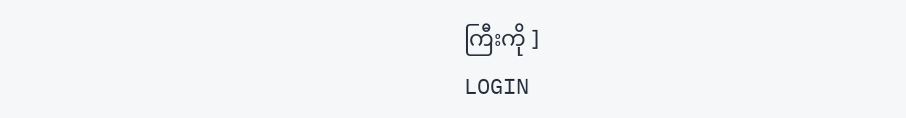ကြီးကို ]
LOGIN